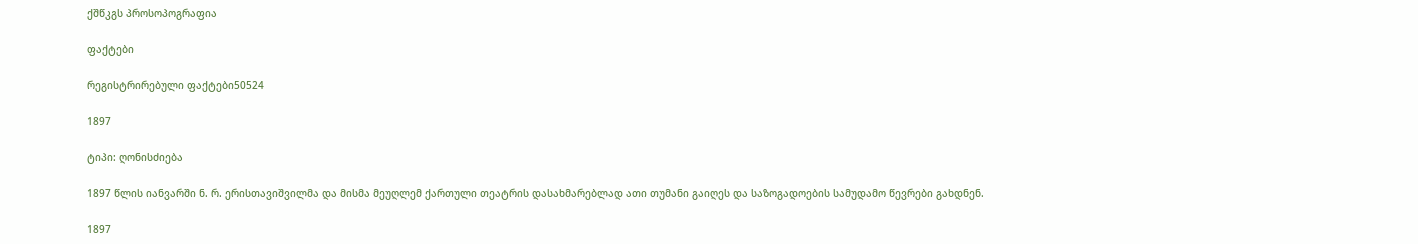ქშწკგს პროსოპოგრაფია

ფაქტები

რეგისტრირებული ფაქტები50524

1897

ტიპი: ღონისძიება

1897 წლის იანვარში ნ. რ. ერისთავიშვილმა და მისმა მეუღლემ ქართული თეატრის დასახმარებლად ათი თუმანი გაიღეს და საზოგადოების სამუდამო წევრები გახდნენ.

1897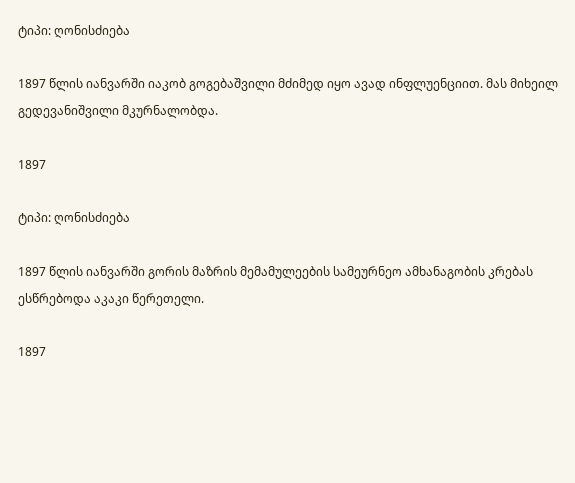ტიპი: ღონისძიება

1897 წლის იანვარში იაკობ გოგებაშვილი მძიმედ იყო ავად ინფლუენციით. მას მიხეილ გედევანიშვილი მკურნალობდა.

1897

ტიპი: ღონისძიება

1897 წლის იანვარში გორის მაზრის მემამულეების სამეურნეო ამხანაგობის კრებას ესწრებოდა აკაკი წერეთელი.

1897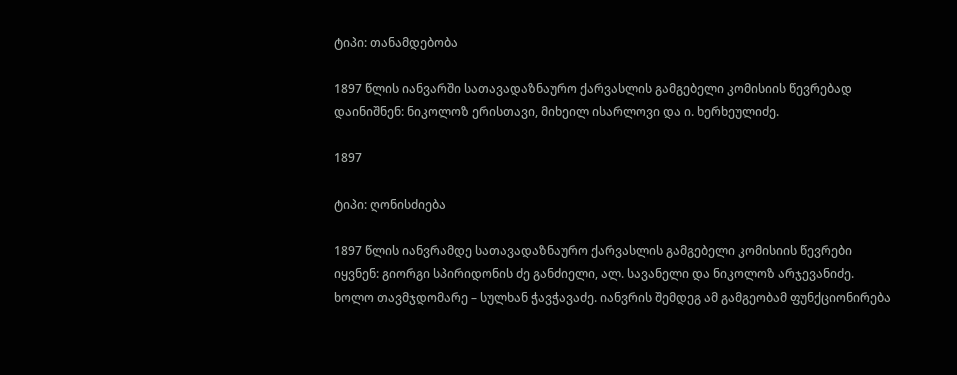ტიპი: თანამდებობა

1897 წლის იანვარში სათავადაზნაურო ქარვასლის გამგებელი კომისიის წევრებად დაინიშნენ: ნიკოლოზ ერისთავი, მიხეილ ისარლოვი და ი. ხერხეულიძე.

1897

ტიპი: ღონისძიება

1897 წლის იანვრამდე სათავადაზნაურო ქარვასლის გამგებელი კომისიის წევრები იყვნენ: გიორგი სპირიდონის ძე განძიელი, ალ. სავანელი და ნიკოლოზ არჯევანიძე. ხოლო თავმჯდომარე – სულხან ჭავჭავაძე. იანვრის შემდეგ ამ გამგეობამ ფუნქციონირება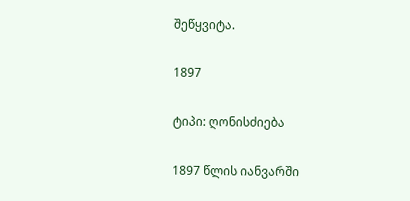შეწყვიტა.

1897

ტიპი: ღონისძიება

1897 წლის იანვარში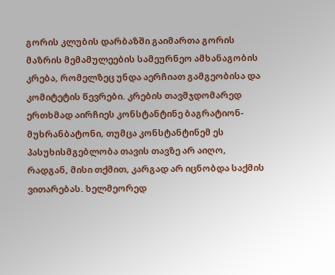გორის კლუბის დარბაზში გაიმართა გორის მაზრის მემამულეების სამეურნეო ამხანაგობის კრება, რომელზეც უნდა აერჩიათ გამგეობისა და კომიტეტის წევრები. კრების თავმჯდომარედ ერთხმად აირჩიეს კონსტანტინე ბაგრატიონ-მუხრანბატონი, თუმცა კონსტანტინემ ეს პასუხისმგებლობა თავის თავზე არ აიღო, რადგან, მისი თქმით, კარგად არ იცნობდა საქმის ვითარებას. ხელმეორედ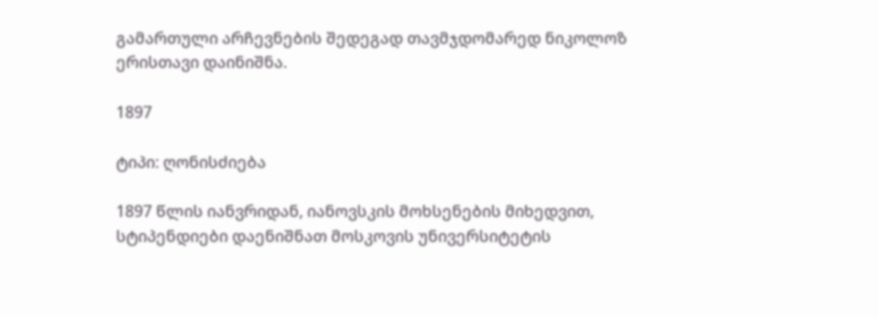გამართული არჩევნების შედეგად თავმჯდომარედ ნიკოლოზ ერისთავი დაინიშნა.

1897

ტიპი: ღონისძიება

1897 წლის იანვრიდან, იანოვსკის მოხსენების მიხედვით, სტიპენდიები დაენიშნათ მოსკოვის უნივერსიტეტის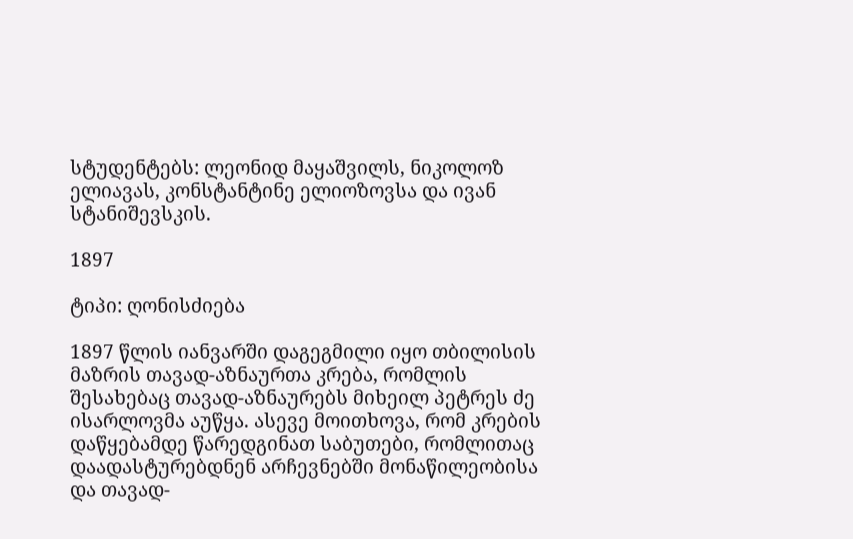სტუდენტებს: ლეონიდ მაყაშვილს, ნიკოლოზ ელიავას, კონსტანტინე ელიოზოვსა და ივან სტანიშევსკის.

1897

ტიპი: ღონისძიება

1897 წლის იანვარში დაგეგმილი იყო თბილისის მაზრის თავად-აზნაურთა კრება, რომლის შესახებაც თავად-აზნაურებს მიხეილ პეტრეს ძე ისარლოვმა აუწყა. ასევე მოითხოვა, რომ კრების დაწყებამდე წარედგინათ საბუთები, რომლითაც დაადასტურებდნენ არჩევნებში მონაწილეობისა და თავად-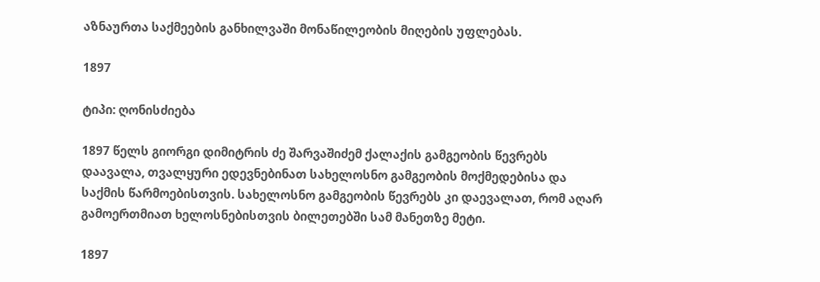აზნაურთა საქმეების განხილვაში მონაწილეობის მიღების უფლებას.

1897

ტიპი: ღონისძიება

1897 წელს გიორგი დიმიტრის ძე შარვაშიძემ ქალაქის გამგეობის წევრებს დაავალა, თვალყური ედევნებინათ სახელოსნო გამგეობის მოქმედებისა და საქმის წარმოებისთვის. სახელოსნო გამგეობის წევრებს კი დაევალათ, რომ აღარ გამოერთმიათ ხელოსნებისთვის ბილეთებში სამ მანეთზე მეტი.

1897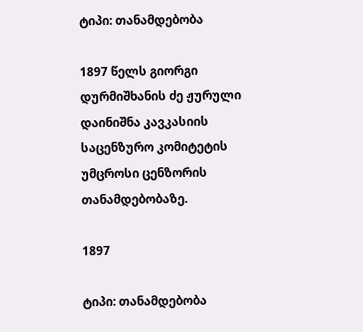ტიპი: თანამდებობა

1897 წელს გიორგი დურმიშხანის ძე ჟურული დაინიშნა კავკასიის საცენზურო კომიტეტის უმცროსი ცენზორის თანამდებობაზე.

1897

ტიპი: თანამდებობა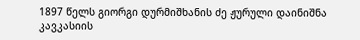1897 წელს გიორგი დურმიშხანის ძე ჟურული დაინიშნა კავკასიის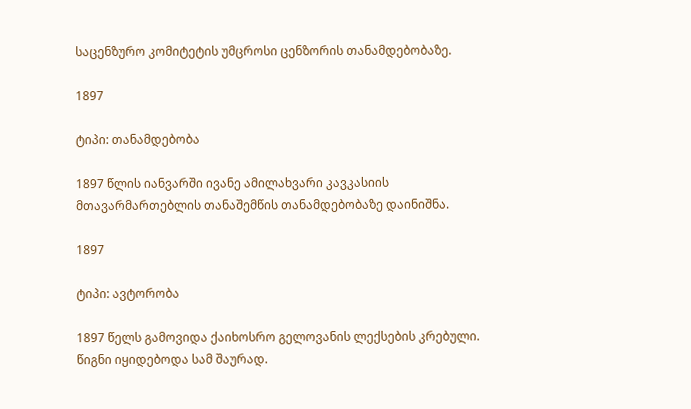საცენზურო კომიტეტის უმცროსი ცენზორის თანამდებობაზე.

1897

ტიპი: თანამდებობა

1897 წლის იანვარში ივანე ამილახვარი კავკასიის მთავარმართებლის თანაშემწის თანამდებობაზე დაინიშნა.

1897

ტიპი: ავტორობა

1897 წელს გამოვიდა ქაიხოსრო გელოვანის ლექსების კრებული. წიგნი იყიდებოდა სამ შაურად.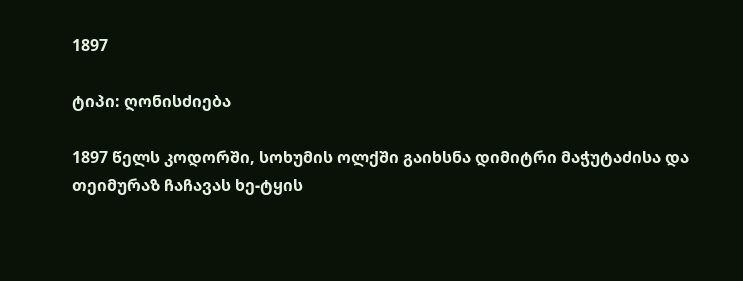1897

ტიპი: ღონისძიება

1897 წელს კოდორში, სოხუმის ოლქში გაიხსნა დიმიტრი მაჭუტაძისა და თეიმურაზ ჩაჩავას ხე-ტყის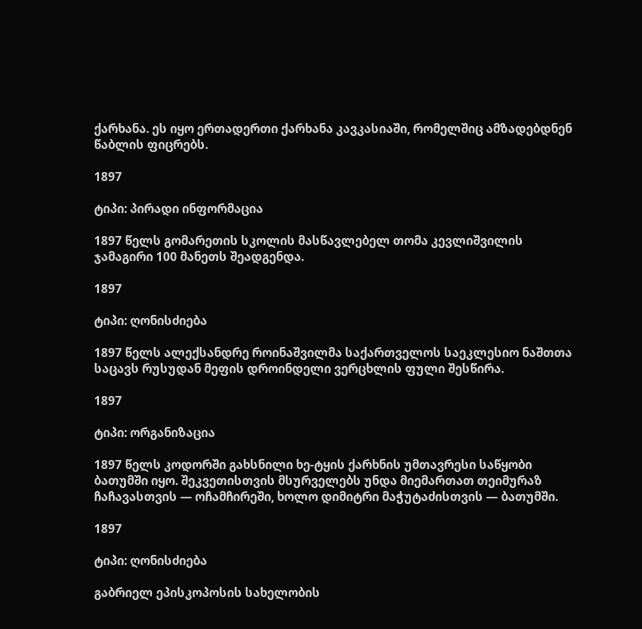ქარხანა. ეს იყო ერთადერთი ქარხანა კავკასიაში, რომელშიც ამზადებდნენ წაბლის ფიცრებს.

1897

ტიპი: პირადი ინფორმაცია

1897 წელს გომარეთის სკოლის მასწავლებელ თომა კევლიშვილის ჯამაგირი 100 მანეთს შეადგენდა.

1897

ტიპი: ღონისძიება

1897 წელს ალექსანდრე როინაშვილმა საქართველოს საეკლესიო ნაშთთა საცავს რუსუდან მეფის დროინდელი ვერცხლის ფული შესწირა.

1897

ტიპი: ორგანიზაცია

1897 წელს კოდორში გახსნილი ხე-ტყის ქარხნის უმთავრესი საწყობი ბათუმში იყო. შეკვეთისთვის მსურველებს უნდა მიემართათ თეიმურაზ ჩაჩავასთვის — ოჩამჩირეში, ხოლო დიმიტრი მაჭუტაძისთვის — ბათუმში.

1897

ტიპი: ღონისძიება

გაბრიელ ეპისკოპოსის სახელობის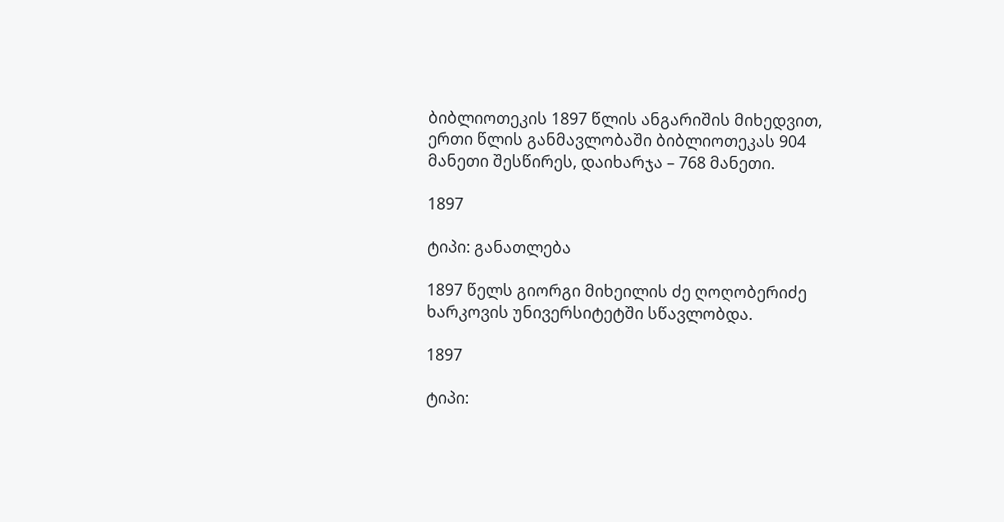ბიბლიოთეკის 1897 წლის ანგარიშის მიხედვით, ერთი წლის განმავლობაში ბიბლიოთეკას 904 მანეთი შესწირეს, დაიხარჯა – 768 მანეთი.

1897

ტიპი: განათლება

1897 წელს გიორგი მიხეილის ძე ღოღობერიძე ხარკოვის უნივერსიტეტში სწავლობდა.

1897

ტიპი: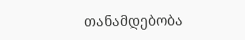თანამდებობა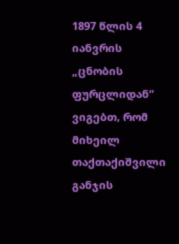1897 წლის 4 იანვრის „ცნობის ფურცლიდან“ ვიგებთ, რომ მიხეილ თაქთაქიშვილი განჯის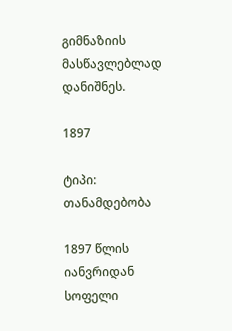გიმნაზიის მასწავლებლად დანიშნეს.

1897

ტიპი: თანამდებობა

1897 წლის იანვრიდან სოფელი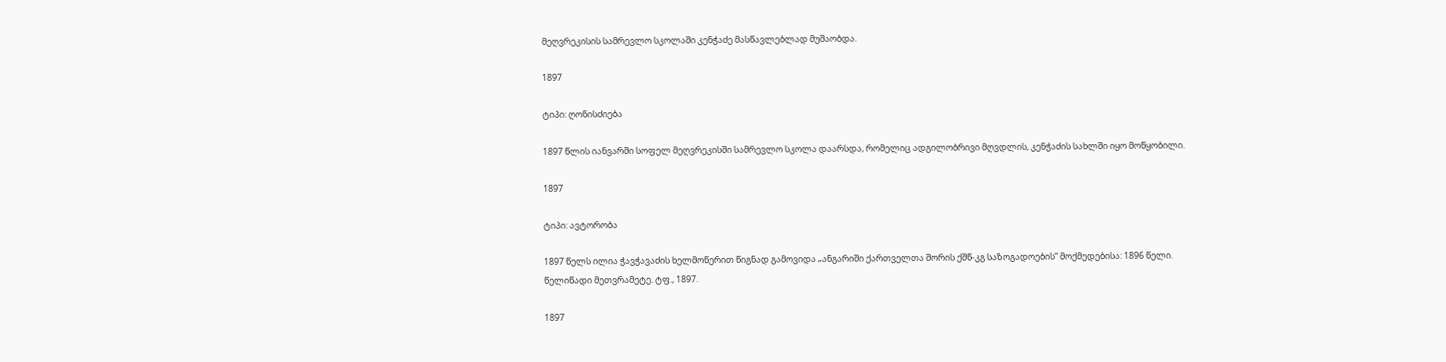მეღვრეკისის სამრევლო სკოლაში კენჭაძე მასწავლებლად მუშაობდა.

1897

ტიპი: ღონისძიება

1897 წლის იანვარში სოფელ მეღვრეკისში სამრევლო სკოლა დაარსდა, რომელიც ადგილობრივი მღვდლის, კენჭაძის სახლში იყო მოწყობილი.

1897

ტიპი: ავტორობა

1897 წელს ილია ჭავჭავაძის ხელმოწერით წიგნად გამოვიდა „ანგარიში ქართველთა შორის ქშწ-კგ საზოგადოების“ მოქმედებისა: 1896 წელი. წელიწადი მეთვრამეტე. ტფ., 1897.

1897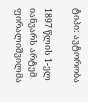ტიპი: ავტორობა

1897 წლის 1-ელ იანვარს არტემ ფირალიშვილმა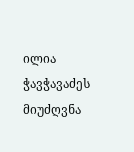ილია ჭავჭავაძეს მიუძღვნა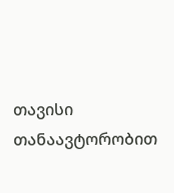თავისი თანაავტორობით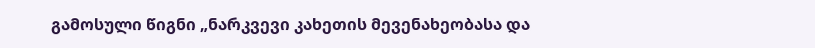გამოსული წიგნი „ნარკვევი კახეთის მევენახეობასა და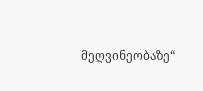მეღვინეობაზე“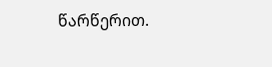წარწერით.